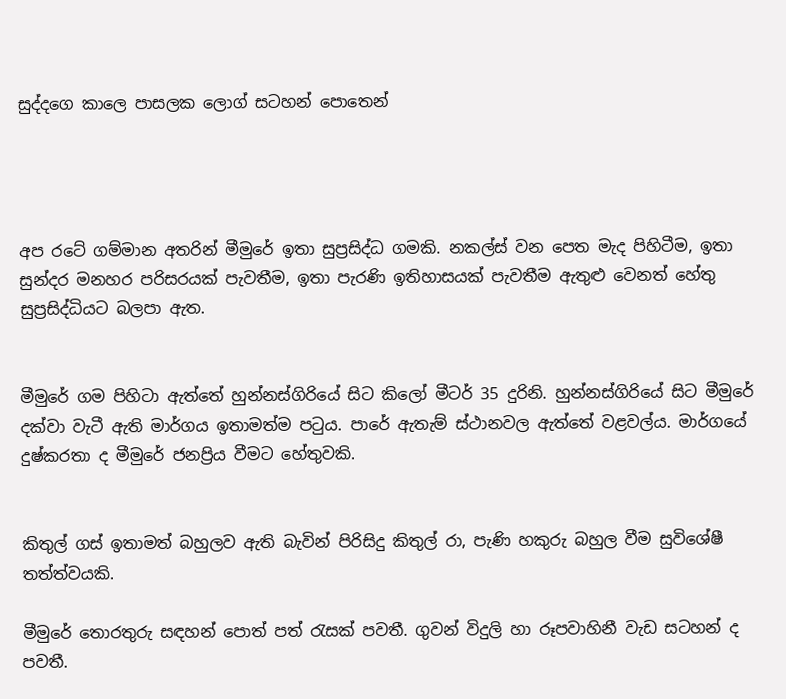සුද්දගෙ කාලෙ පාසලක ලොග් සටහන් පොතෙන්




අප රටේ ගම්මාන අතරින් මීමුරේ ඉතා සුප්‍රසිද්ධ ගමකි. නකල්ස් වන පෙත මැද පිහිටීම, ඉතා සුන්දර මනහර පරිසරයක් පැවතීම, ඉතා පැරණි ඉතිහාසයක් පැවතීම ඇතුළු වෙනත් හේතු සුප්‍රසිද්ධියට බලපා ඇත.


මීමුරේ ගම පිහිටා ඇත්තේ හුන්නස්ගිරියේ සිට කිලෝ මීටර් 35 දුරිනි. හුන්නස්ගිරියේ සිට මීමුරේ දක්වා වැටී ඇති මාර්ගය ඉතාමත්ම පටුය. පාරේ ඇතැම් ස්ථානවල ඇත්තේ වළවල්ය. මාර්ගයේ දුෂ්කරතා ද මීමුරේ ජනප්‍රිය වීමට හේතුවකි.


කිතුල් ගස් ඉතාමත් බහුලව ඇති බැවින් පිරිසිදු කිතුල් රා, පැණි හකුරු බහුල වීම සුවිශේෂී තත්ත්වයකි.

මීමුරේ තොරතුරු සඳහන් පොත් පත් රැසක් පවතී. ගුවන් විදුලි හා රූපවාහිනී වැඩ සටහන් ද පවතී.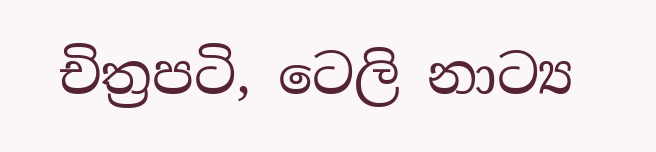චිත්‍රපටි, ටෙලි නාට්‍ය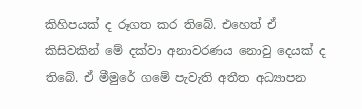කිහිපයක් ද රූගත කර තිබේ. එහෙත් ඒ කිසිවකින් මේ දක්වා අනාවරණය නොවු දෙයක් ද තිබේ. ඒ මීමුරේ ගමේ පැවැති අතීත අධ්‍යාපන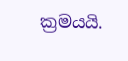ක්‍රමයයි.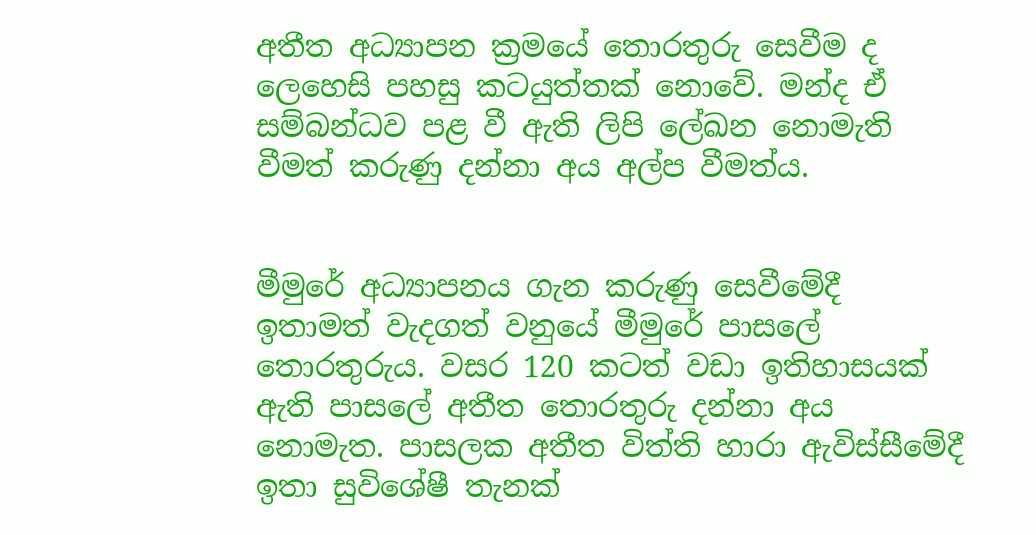අතීත අධ්‍යාපන ක්‍රමයේ තොරතුරු සෙවීම ද ලෙහෙසි පහසු කටයුත්තක් නොවේ. මන්ද ඒ සම්බන්ධව පළ වී ඇති ලිපි ලේඛන නොමැති වීමත් කරුණු දන්නා අය අල්ප වීමත්ය.


මීමුරේ අධ්‍යාපනය ගැන කරුණු සෙවීමේදී ඉතාමත් වැදගත් වනුයේ මීමුරේ පාසලේ තොරතුරුය. වසර 120 කටත් වඩා ඉතිහාසයක් ඇති පාසලේ අතීත තොරතුරු දන්නා අය නොමැත. පාසලක අතීත විත්ති හාරා ඇවිස්සීමේදී ඉතා සුවිශේෂී තැනක්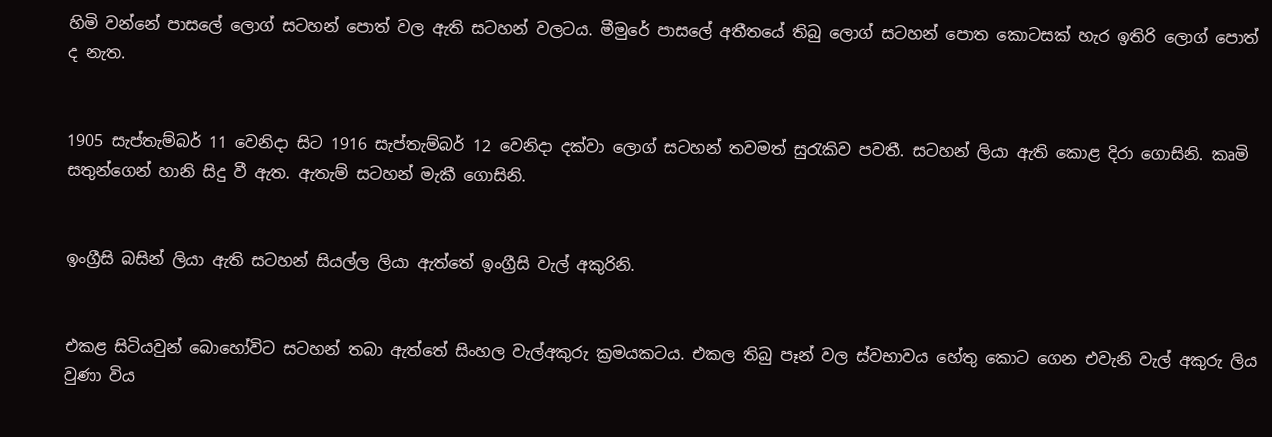හිමි වන්නේ පාසලේ ලොග් සටහන් පොත් වල ඇති සටහන් වලටය. මීමුරේ පාසලේ අතීතයේ තිබු ලොග් සටහන් පොත කොටසක් හැර ඉතිරි ලොග් පොත් ද නැත.


1905 සැප්තැම්බර් 11 වෙනිදා සිට 1916 සැප්තැම්බර් 12 වෙනිදා දක්වා ලොග් සටහන් තවමත් සුරැකිව පවතී. සටහන් ලියා ඇති කොළ දිරා ගොසිනි. කෘමි සතුන්ගෙන් හානි සිදු වී ඇත. ඇතැම් සටහන් මැකී ගොසිනි.


ඉංග්‍රීසි බසින් ලියා ඇති සටහන් සියල්ල ලියා ඇත්තේ ඉංග්‍රීසි වැල් අකුරිනි.


එකළ සිටියවුන් බොහෝවිට සටහන් තබා ඇත්තේ සිංහල වැල්අකුරු ක්‍රමයකටය. එකල තිබු පෑන් වල ස්වභාවය හේතු කොට ගෙන එවැනි වැල් අකුරු ලිය වුණා විය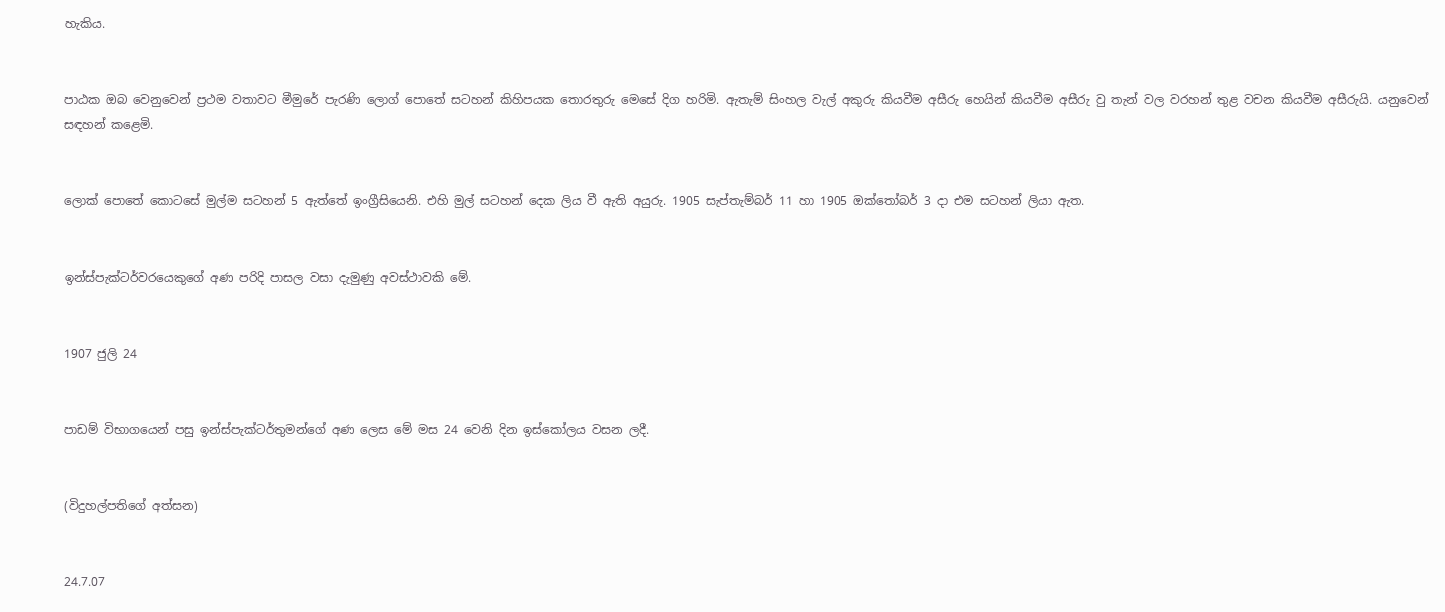හැකිය.


පාඨක ඔබ වෙනුවෙන් ප්‍රථම වතාවට මීමුරේ පැරණි ලොග් පොතේ සටහන් කිහිපයක තොරතුරු මෙසේ දිග හරිමි. ඇතැම් සිංහල වැල් අකුරු කියවීම අසීරු හෙයින් කියවීම අසීරු වු තැන් වල වරහන් තුළ වචන කියවීම අසීරුයි. යනුවෙන් සඳහන් කළෙමි.


ලොක් පොතේ කොටසේ මුල්ම සටහන් 5 ඇත්තේ ඉංග්‍රීසියෙනි. එහි මුල් සටහන් දෙක ලිය වී ඇති අයුරු. 1905 සැප්තැම්බර් 11 හා 1905 ඔක්තෝබර් 3 දා එම සටහන් ලියා ඇත.


ඉන්ස්පැක්ටර්වරයෙකුගේ අණ පරිදි පාසල වසා දැමුණු අවස්ථාවකි මේ.


1907 ජුලි 24


පාඩම් විභාගයෙන් පසු ඉන්ස්පැක්ටර්තුමන්ගේ අණ ලෙස මේ මස 24 වෙනි දින ඉස්කෝලය වසන ලදී.


(විදුහල්පතිගේ අත්සන)


24.7.07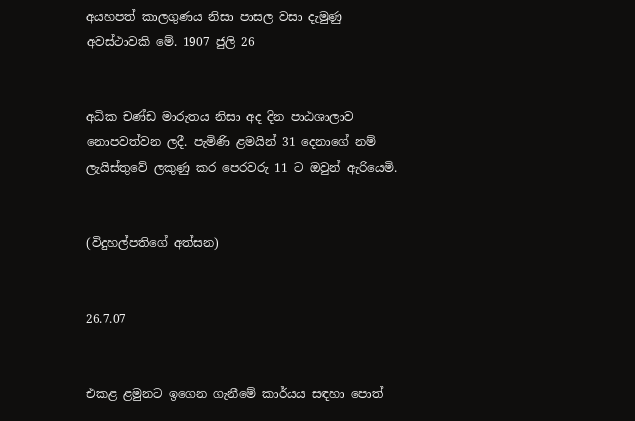අයහපත් කාලගුණය නිසා පාසල වසා දැමුණු අවස්ථාවකි මේ. 1907 ජුලි 26


අධික චණ්ඩ මාරුතය නිසා අද දින පාඨශාලාව නොපවත්වන ලදී. පැමිණි ළමයින් 31 දෙනාගේ නම් ලැයිස්තුවේ ලකුණු කර පෙරවරු 11 ට ඔවුන් ඇරියෙමි.


(විදුහල්පතිගේ අත්සන)


26.7.07


එකළ ළමුනට ඉගෙන ගැනීමේ කාර්යය සඳහා පොත්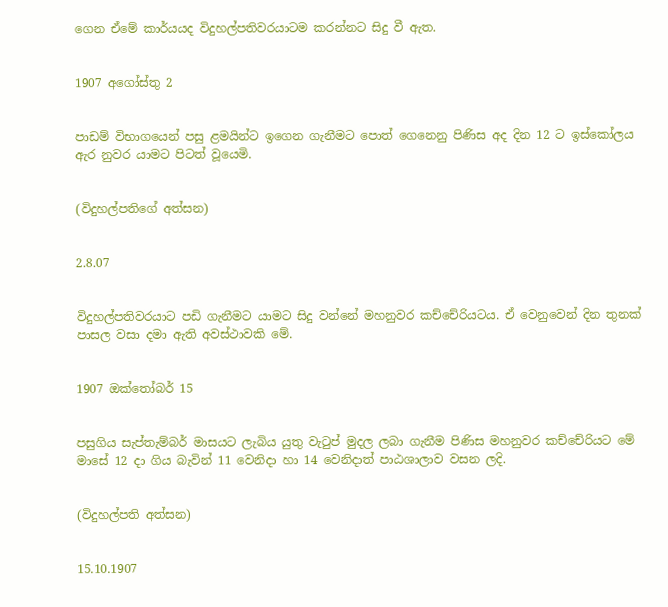ගෙන ඒමේ කාර්යයද විදුහල්පතිවරයාටම කරන්නට සිදු වී ඇත.


1907 අගෝස්තු 2


පාඩම් විභාගයෙන් පසු ළමයින්ට ඉගෙන ගැනීමට පොත් ගෙනෙනු පිණිස අද දින 12 ට ඉස්කෝලය ඇර නුවර යාමට පිටත් වූයෙමි.


(විදුහල්පතිගේ අත්සන)


2.8.07


විදුහල්පතිවරයාට පඩි ගැනීමට යාමට සිදු වන්නේ මහනුවර කච්චේරියටය. ඒ වෙනුවෙන් දින තුනක් පාසල වසා දමා ඇති අවස්ථාවකි මේ.


1907 ඔක්තෝබර් 15


පසුගිය සැප්තැම්බර් මාසයට ලැබිය යුතු වැටුප් මුදල ලබා ගැනීම පිණිස මහනුවර කච්චේරියට මේ මාසේ 12 දා ගිය බැවින් 11 වෙනිදා හා 14 වෙනිදාත් පාඨශාලාව වසන ලදි.


(විදුහල්පති අත්සන)


15.10.1907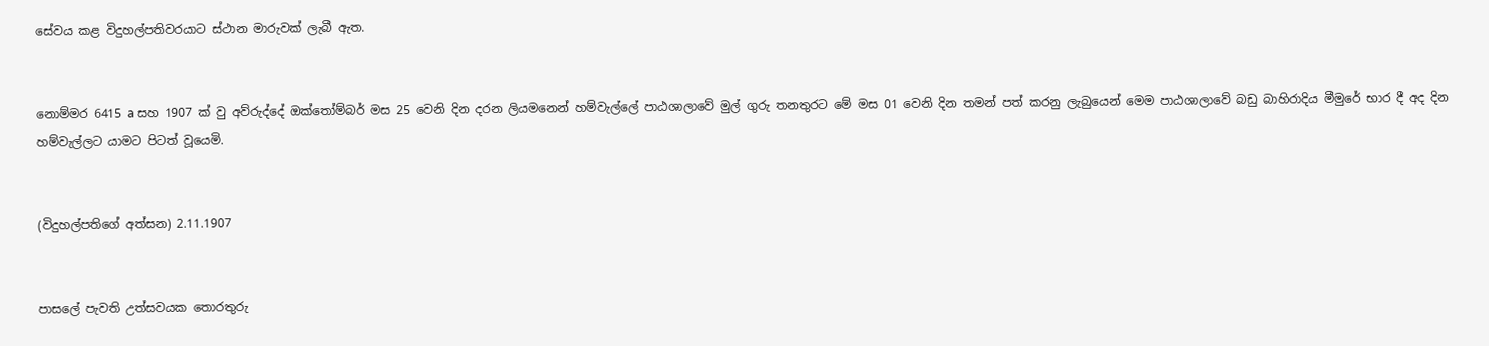සේවය කළ විදුහල්පතිවරයාට ස්ථාන මාරුවක් ලැබී ඇත.


නොම්මර 6415 a සහ 1907 ක් වු අව්රුද්දේ ඔක්තෝම්බර් මස 25 වෙනි දින දරන ලියමනෙන් හම්වැල්ලේ පාඨශාලාවේ මුල් ගුරු තනතුරට මේ මස 01 වෙනි දින තමන් පත් කරනු ලැබුයෙන් මෙම පාඨශාලාවේ බඩු බාහිරාදිය මීමුරේ භාර දී අද දින හම්වැල්ලට යාමට පිටත් වූයෙමි.


(විදුහල්පතිගේ අත්සන) 2.11.1907


පාසලේ පැවති උත්සවයක තොරතුරු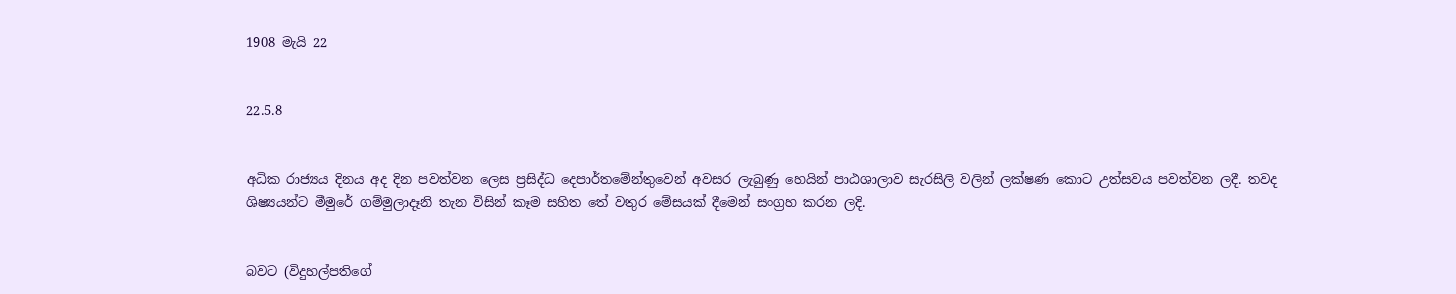1908 මැයි 22


22.5.8


අධික රාජ්‍යය දිනය අද දින පවත්වන ලෙස ප්‍රසිද්ධ දෙපාර්තමේන්තුවෙන් අවසර ලැබුණු හෙයින් පාඨශාලාව සැරසිලි වලින් ලක්ෂණ කොට උත්සවය පවත්වන ලදී. තවද ශිෂ්‍යයන්ට මීමුරේ ගම්මුලාදෑනි තැන විසින් කෑම සහිත තේ වතුර මේසයක් දීමෙන් සංග්‍රහ කරන ලදි.


බවට (විදුහල්පතිගේ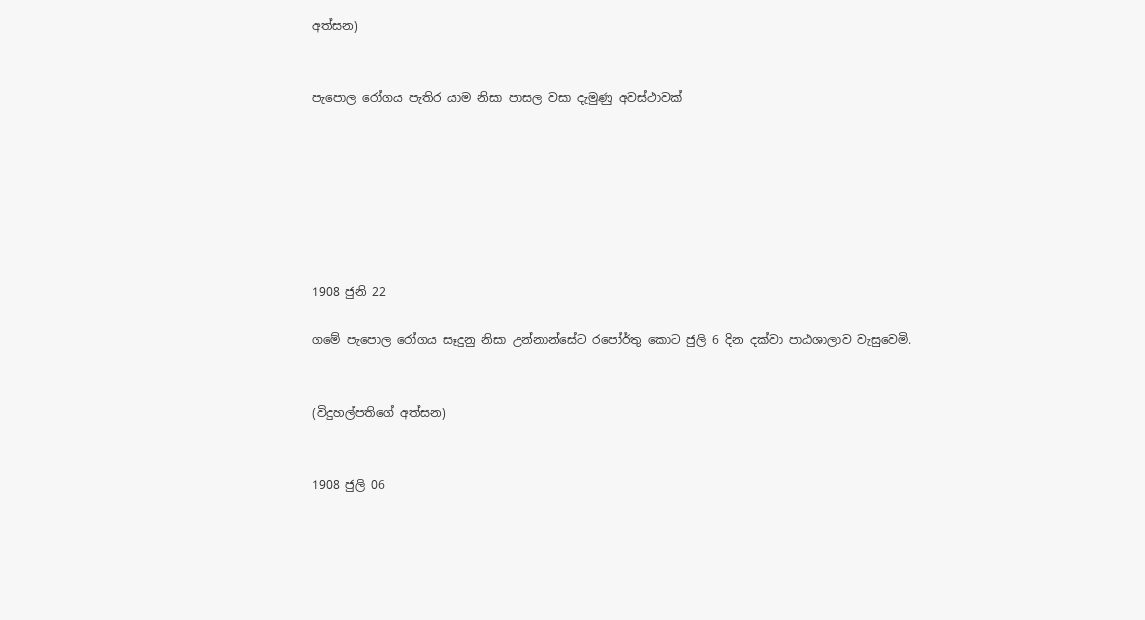අත්සන)


පැපොල රෝගය පැතිර යාම නිසා පාසල වසා දැමුණු අවස්ථාවක්







1908 ජුනි 22

ගමේ පැපොල රෝගය සෑදුනු නිසා උන්නාන්සේට රපෝර්තු කොට ජුලි 6 දින දක්වා පාඨශාලාව වැසුවෙමි.


(විදුහල්පතිගේ අත්සන)


1908 ජුලි 06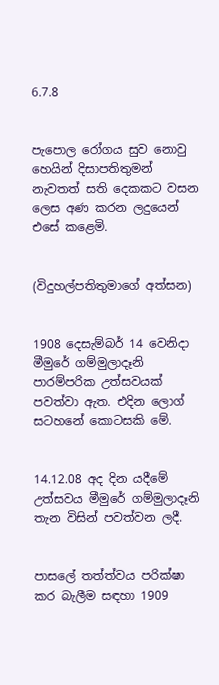6.7.8


පැපොල රෝගය සුව නොවු හෙයින් දිසාපතිතුමන් නැවතත් සති දෙකකට වසන ලෙස අණ කරන ලදුයෙන් එසේ කළෙමි.


(විදුහල්පතිතුමාගේ අත්සන)


1908 දෙසැම්බර් 14 වෙනිදා මීමුරේ ගම්මුලාදෑනි පාරම්පරික උත්සවයක් පවත්වා ඇත. එදින ලොග් සටහනේ කොටසකි මේ.


14.12.08 අද දින යදීමේ උත්සවය මීමුරේ ගම්මුලාදෑනි තැන විසින් පවත්වන ලදී.


පාසලේ තත්ත්වය පරික්ෂා කර බැලීම සඳහා 1909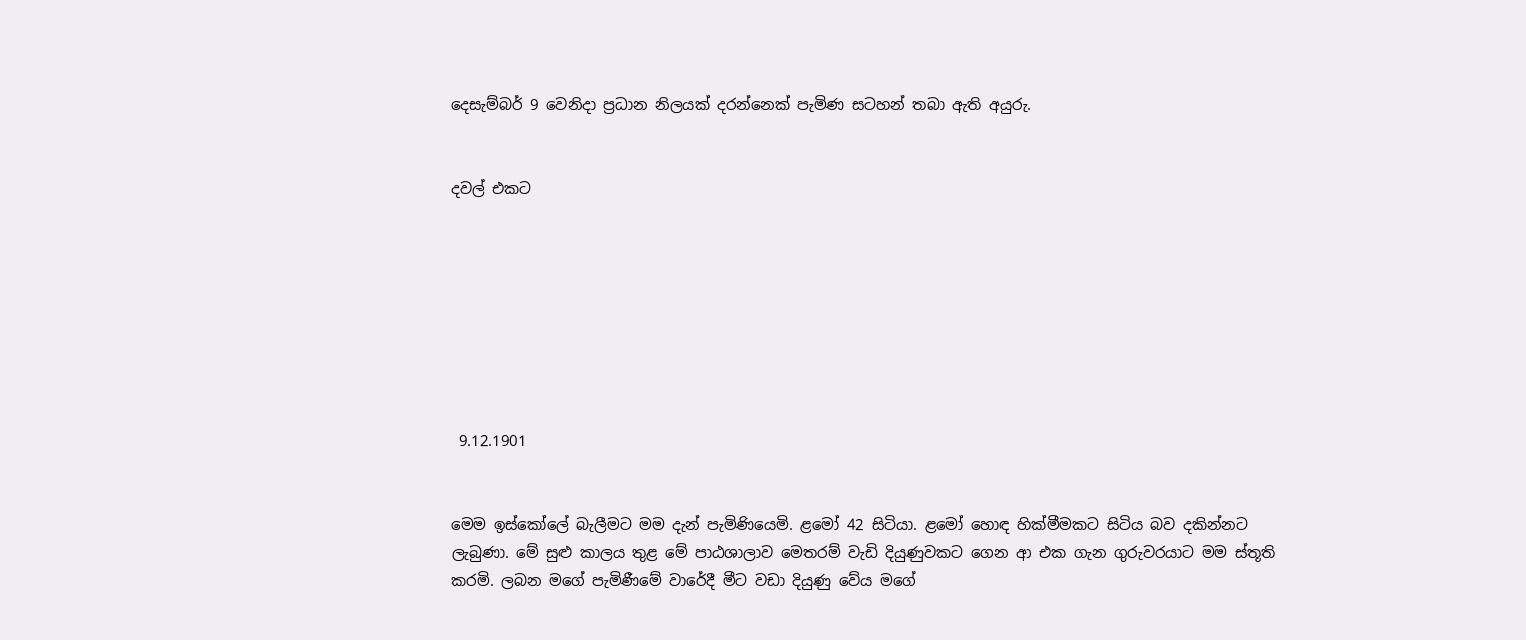දෙසැම්බර් 9 වෙනිදා ප්‍රධාන නිලයක් දරන්නෙක් පැමිණ සටහන් තබා ඇති අයුරු.


දවල් එකට








 9.12.1901


මෙම ඉස්කෝලේ බැලීමට මම දැන් පැමිණියෙමි. ළමෝ 42 සිටියා. ළමෝ හොඳ හික්මීමකට සිටිය බව දකින්නට ලැබුණා. මේ සුළු කාලය තුළ මේ පාඨශාලාව මෙතරම් වැඩි දියුණුවකට ගෙන ආ එක ගැන ගුරුවරයාට මම ස්තූති කරමි. ලබන මගේ පැමිණීමේ වාරේදී මීට වඩා දියුණු වේය මගේ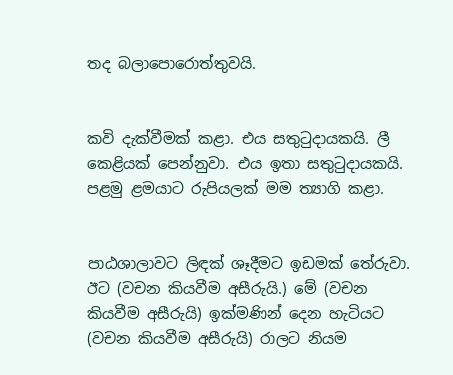තද බලාපොරොත්තුවයි.


කවි දැක්වීමක් කළා. එය සතුටුදායකයි. ලී කෙළියක් පෙන්නුවා. එය ඉතා සතුටුදායකයි. පළමු ළමයාට රුපියලක් මම ත්‍යාගි කළා.


පාඨශාලාවට ලිඳක් ශෑදීමට ඉඩමක් තේරුවා. ඊට (වචන කියවීම අසීරුයි.) මේ (වචන කියවීම අසීරුයි) ඉක්මණින් දෙන හැටියට (වචන කියවීම අසීරුයි) රාලට නියම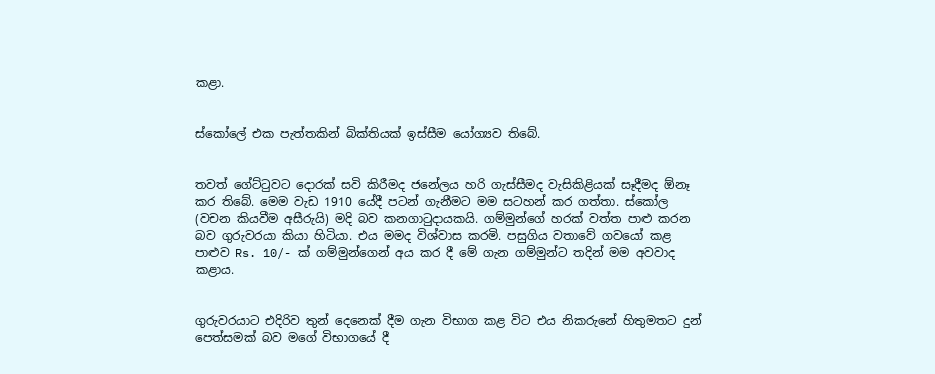කළා.


ස්කෝලේ එක පැත්තකින් බික්තියක් ඉස්සීම යෝග්‍යව තිබේ.


තවත් ගේට්ටුවට දොරක් සවි කිරීමද ජනේලය හරි ගැස්සීමද වැසිකිළියක් සෑදීමද ඕනෑ කර තිබේ. මෙම වැඩ 1910 යේදී පටන් ගැනීමට මම සටහන් කර ගත්තා. ස්කෝල (වචන කියවීම අසීරුයි) මදි බව කනගාටුදායකයි. ගම්මුන්ගේ හරක් වත්ත පාළු කරන බව ගුරුවරයා කියා හිටියා. එය මමද විශ්වාස කරමි. පසුගිය වතාවේ ගවයෝ කළ පාළුව Rs. 10/- ක් ගම්මුන්ගෙන් අය කර දී මේ ගැන ගම්මුන්ට තදින් මම අවවාද කළාය.


ගුරුවරයාට එදිරිව තුන් දෙනෙක් දීම ගැන විභාග කළ විට එය නිකරුනේ හිතුමතට දුන් පෙත්සමක් බව මගේ විභාගයේ දී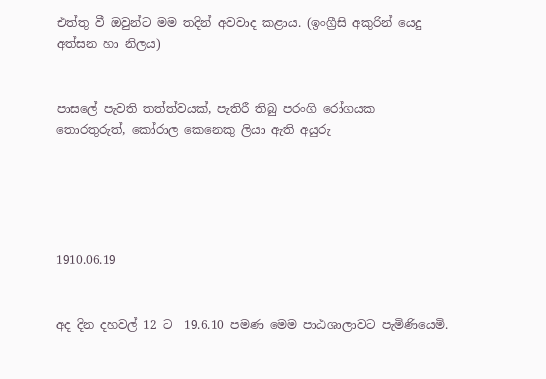එත්තු වී ඔවුන්ට මම තදින් අවවාද කළාය. (ඉංග්‍රීසි අකුරින් යෙදු අත්සන හා නිලය)


පාසලේ පැවති තත්ත්වයක්, පැතිරී තිබු පරංගි රෝගයක තොරතුරුත්, කෝරාල කෙනෙකු ලියා ඇති අයුරු





1910.06.19


අද දින දහවල් 12 ට  19.6.10 පමණ මෙම පාඨශාලාවට පැමිණියෙමි.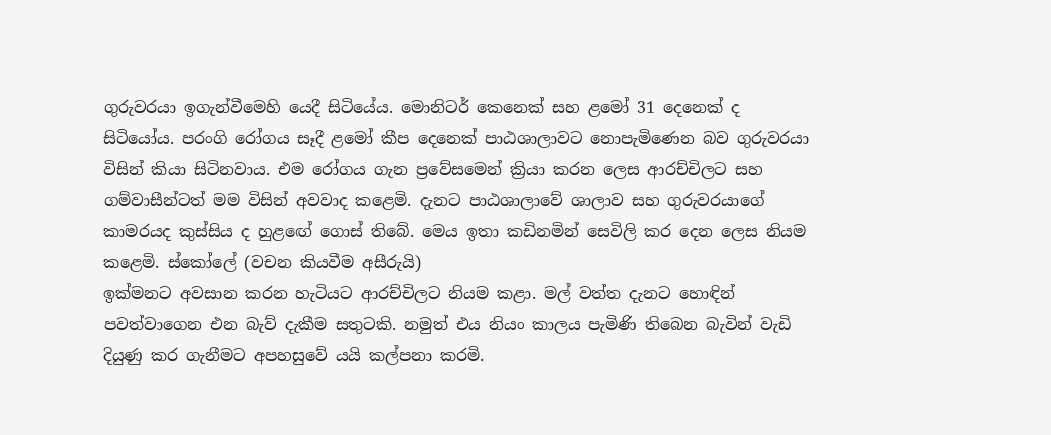ගුරුවරයා ඉගැන්වීමෙහි යෙදී සිටියේය. මොනිටර් කෙනෙක් සහ ළමෝ 31 දෙනෙක් ද සිටියෝය. පරංගි රෝගය සෑදී ළමෝ කීප දෙනෙක් පාඨශාලාවට නොපැමිණෙන බව ගුරුවරයා විසින් කියා සිටිනවාය. එම රෝගය ගැන ප්‍රවේසමෙන් ක්‍රියා කරන ලෙස ආරච්චිලට සහ ගම්වාසීන්ටත් මම විසින් අවවාද කළෙමි. දැනට පාඨශාලාවේ ශාලාව සහ ගුරුවරයාගේ කාමරයද කුස්සිය ද හුළඟේ ගොස් තිබේ. මෙය ඉතා කඩිනමින් සෙවිලි කර දෙන ලෙස නියම කළෙමි. ස්කෝලේ (වචන කියවීම අසීරුයි)
ඉක්මනට අවසාන කරන හැටියට ආරච්චිලට නියම කළා. මල් වත්ත දැනට හොඳින් පවත්වාගෙන එන බැව් දැකීම සතුටකි. නමුත් එය නියං කාලය පැමිණි තිබෙන බැවින් වැඩි දියුණු කර ගැනීමට අපහසුවේ යයි කල්පනා කරමි.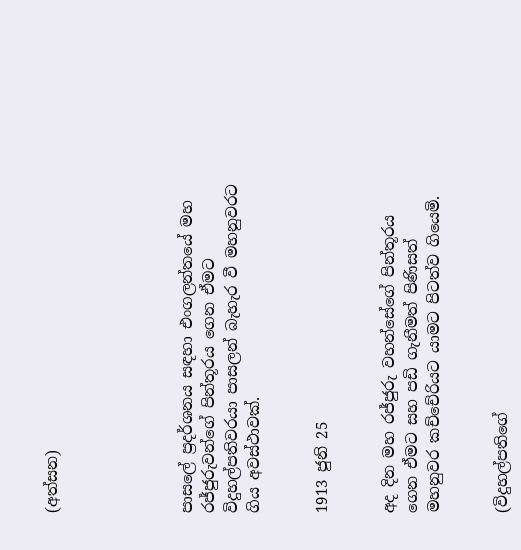(අත්සන)





පාසලේ ප්‍රදර්ශනය සඳහා එංගලන්තයේ මහ රජ්ජුරුවන්ගේ පින්තූරය ගෙන ඒමට විදුහල්පතිවරයා පාසලන් බැහැර වී මහනුවරට ගිය අවස්ථාවක්.


1913 ජුනි 25


අද දින මහ රජ්ජුරු වහන්සේගේ පින්තූරය ගෙන ඒමට සහ පඩි ගැනීමත් පිණිසත් මහනුවර කච්චේරියට යාමට පිටත්ව ගියෙමි.


(විදුහල්පතිගේ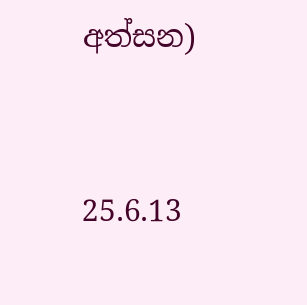අත්සන)


25.6.13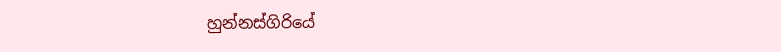හුන්නස්ගිරියේ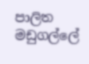පාලිත මඩුගල්ලේ